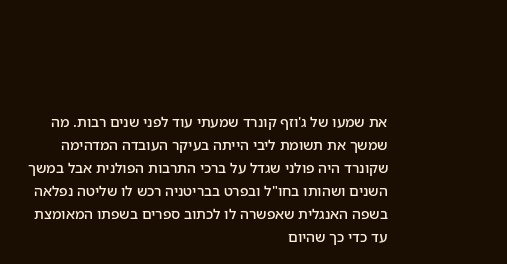את שמעו של ג'וזף קונרד שמעתי עוד לפני שנים רבות. מה שמשך את תשומת ליבי הייתה בעיקר העובדה המדהימה שקונרד היה פולני שגדל על ברכי התרבות הפולנית אבל במשך השנים ושהותו בחו"ל ובפרט בבריטניה רכש לו שליטה נפלאה בשפה האנגלית שאפשרה לו לכתוב ספרים בשפתו המאומצת עד כדי כך שהיום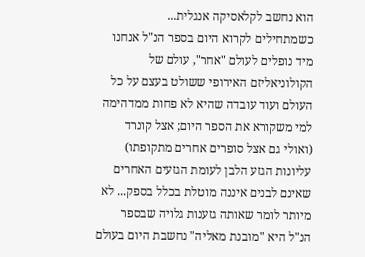הוא נחשב לקלאסיקה אנגלית...
כשמתחילים לקרוא היום בספר הנ"ל אנחנו מיד נופלים לעולם "אחר", עולם של הקולוניאליזם האירופי ששולט בעצם על כל העולם ועוד עובדה שהיא לא פחות ממדהימה למי משקורא את הספר היום; אצל קונרד (ואולי גם אצל סופרים אחרים מתקופתו) עליונות הגזע הלבן לעומת הגזעים האחרים שאינם לבנים איננה מוטלת בכלל בספק... לא מיותר לומר שאותה גזענות גלויה שבספר הנ"ל היא "מובנת מאליה" נחשבת היום בעולם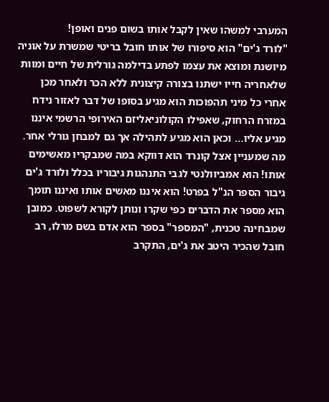המערבי למשהו שאין לקבל אותו בשום פנים ואופן!
"לורד ג'ים" הוא סיפורו של אותו חובל בריטי שמשרת על אוניה מיושנת ומוצא את עצמו לפתע בדילמה גורלית של חיים ומוות שלאחריה חייו ישתנו בצורה קיצונית ללא הכר ולאחר מכן אחרי כל מיני תהפוכות הוא מגיע בסופו של דבר לאזור נידח במזרח הרחוק, שאפילו הקולוניאליזם האירופי הרשמי איננו מגיע אליו... וכאן הוא מגיע לתהילה אך גם למבחן גורלי אחר.
מה שמעניין אצל קונרד הוא דווקא במה שמבקריו מאשימים אותו! הוא אמביוולנטי לגבי התנהגות גיבוריו בכלל ולורד ג'ים גיבור הספר הנ"ל בפרט! הוא איננו מאשים אותו ואיננו תומך הוא מספר את הדברים כפי שקרו ונותן לקורא לשפוט. כמובן שמבחינה טכנית, "המספר" בספר הוא אדם בשם מרלו, רב חובל שהכיר היטב את ג'ים, התקרב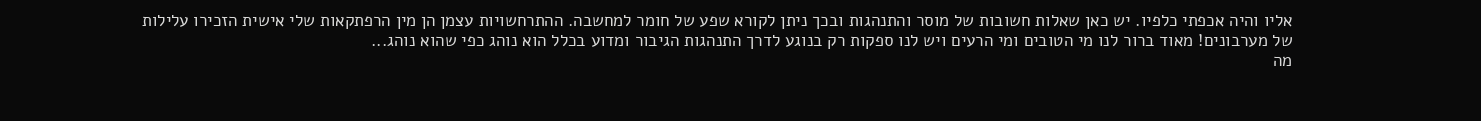אליו והיה אכפתי כלפיו. יש כאן שאלות חשובות של מוסר והתנהגות ובכך ניתן לקורא שפע של חומר למחשבה. ההתרחשויות עצמן הן מין הרפתקאות שלי אישית הזכירו עלילות של מערבונים! מאוד ברור לנו מי הטובים ומי הרעים ויש לנו ספקות רק בנוגע לדרך התנהגות הגיבור ומדוע בכלל הוא נוהג כפי שהוא נוהג...
מה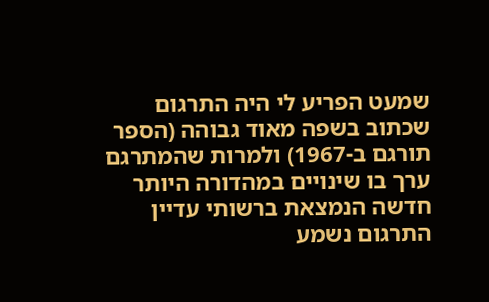שמעט הפריע לי היה התרגום שכתוב בשפה מאוד גבוהה (הספר תורגם ב-1967) ולמרות שהמתרגם ערך בו שינויים במהדורה היותר חדשה הנמצאת ברשותי עדיין התרגום נשמע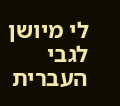לי מיושן
לגבי העברית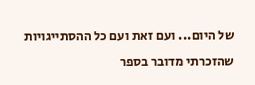של היום... ועם זאת ועם כל ההסתייגויות שהזכרתי מדובר בספר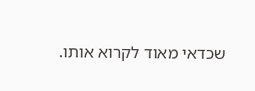שכדאי מאוד לקרוא אותו.